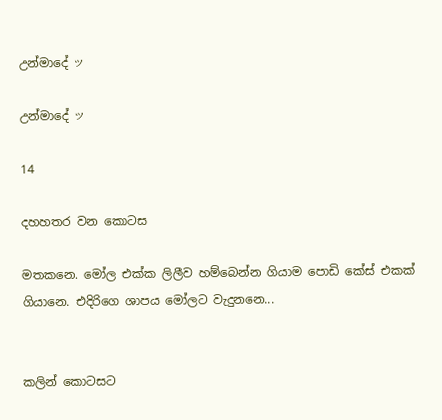උන්මාදේ ッ

උන්මාදේ ッ

14

දහහතර වන කොටස

මතකනෙ. මෝල එක්ක ලිලීව හම්බෙන්න ගියාම පොඩි කේස් එකක් ගියානෙ. එදිරිගෙ ශාපය මෝලට වැදුනනෙ...


කලින් කොටසට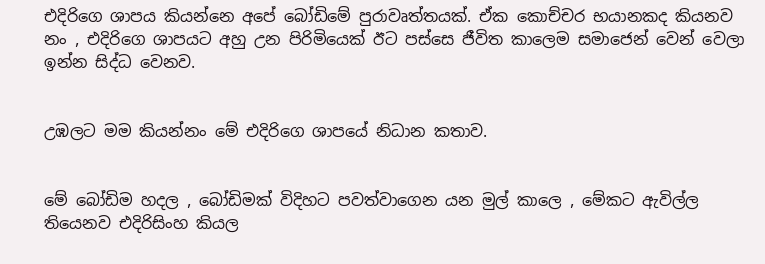එදිරිගෙ ශාපය කියන්නෙ අපේ බෝඩිමේ පුරාවෘත්තයක්. ඒක කොච්චර භයානකද කියනව නං , එදිරිගෙ ශාපයට අහු උන පිරිමියෙක් ඊට පස්සෙ ජීවිත කාලෙම සමාජෙන් වෙන් වෙලා ඉන්න සිද්ධ වෙනව.


උඹලට මම කියන්නං මේ එදිරිගෙ ශාපයේ නිධාන කතාව.


මේ බෝඩිම හදල , බෝඩිමක් විදිහට පවත්වාගෙන යන මුල් කාලෙ , මේකට ඇවිල්ල තියෙනව එදිරිසිංහ කියල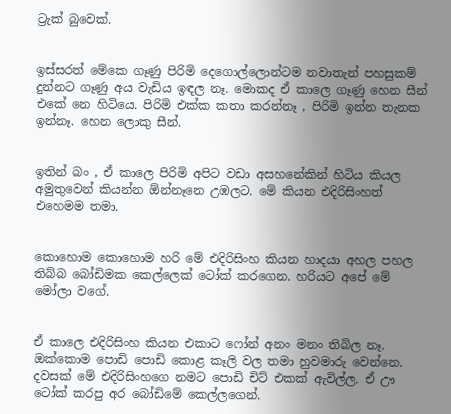ට්‍රැක් බුවෙක්.


ඉස්සරත් මේකෙ ගෑණු පිරිමි දෙගොල්ලොන්ටම නවාතැන් පහසුකම් දුන්නට ගෑණු අය වැඩිය ඉඳල නෑ. මොකද ඒ කාලෙ ගෑණු හෙන සීන් එකේ නෙ හිටියෙ. පිරිමි එක්ක කතා කරන්නෑ , පිරිමි ඉන්න තැනක ඉන්නෑ. හෙන ලොකු සීන්.


ඉතින් බං , ඒ කාලෙ පිරිමි අපිට වඩා අසහනේකින් හිටිය කියල අමුතුවෙන් කියන්න ඕන්නෑනෙ උඹලට. මේ කියන එදිරිසිංහත් එහෙමම තමා.


කොහොම කොහොම හරි මේ එදිරිසිංහ කියන හාදයා අහල පහල තිබ්බ බෝඩිමක කෙල්ලෙක් ටෝක් කරගෙන. හරියට අපේ මේ මෝලා වගේ.


ඒ කාලෙ එදිරිසිංහ කියන එකාට ෆෝන් අනං මනං තිබිල නෑ. ඔක්කොම පොඩි පොඩි කොළ කෑලි වල තමා හුවමාරු වෙන්නෙ. දවසක් මේ එදිරිසිංහගෙ නමට පොඩි චිට් එකක් ඇවිල්ල. ඒ ඌ ටෝක් කරපු අර බෝඩිමේ කෙල්ලගෙන්.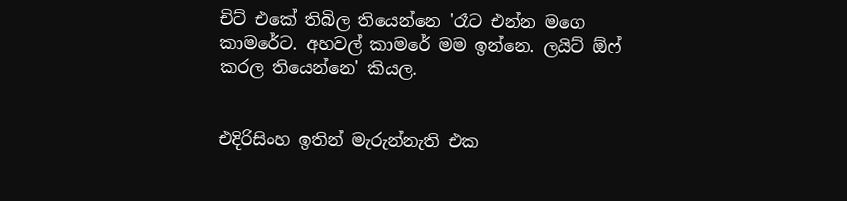චිට් එකේ තිබිල තියෙන්නෙ 'රෑට එන්න මගෙ කාමරේට. අහවල් කාමරේ මම ඉන්නෙ. ලයිට් ඕෆ් කරල තියෙන්නෙ' කියල.


එදිරිසිංහ ඉතින් මැරුන්නැති එක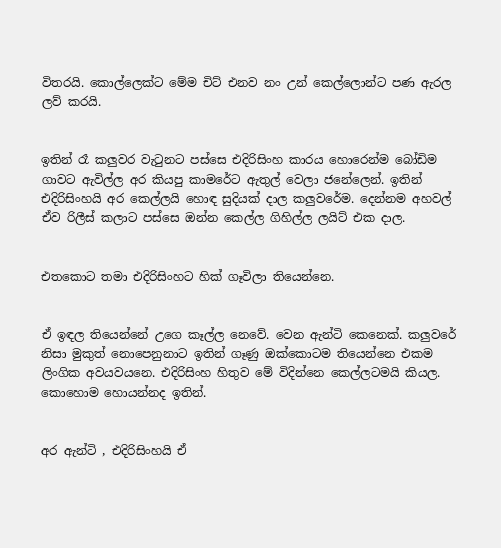විතරයි. කොල්ලෙක්ට මේම චිට් එනව නං උන් කෙල්ලොන්ට පණ ඇරල ලව් කරයි.


ඉතින් රෑ කලුවර වැටුනට පස්සෙ එදිරිසිංහ කාරය හොරෙන්ම බෝඩිම ගාවට ඇවිල්ල අර කියපු කාමරේට ඇතුල් වෙලා ජනේලෙන්. ඉතින් එදිරිසිංහයි අර කෙල්ලයි හොඳ සුදියක් දාල කලුවරේම. දෙන්නම අහවල් ඒව රිලීස් කලාට පස්සෙ ඔන්න කෙල්ල ගිහිල්ල ලයිට් එක දාල.


එතකොට තමා එදිරිසිංහට හික් ගෑවිලා තියෙන්නෙ.


ඒ ඉඳල තියෙන්නේ උගෙ කෑල්ල නෙවේ. වෙන ඇන්ටි කෙනෙක්. කලුවරේ නිසා මුකුත් නොපෙනුනාට ඉතින් ගෑණු ඔක්කොටම තියෙන්නෙ එකම ලිංගික අවයවයනෙ. එදිරිසිංහ හිතුව මේ විදින්නෙ කෙල්ලටමයි කියල. කොහොම හොයන්නද ඉතින්.


අර ඇන්ටි , එදිරිසිංහයි ඒ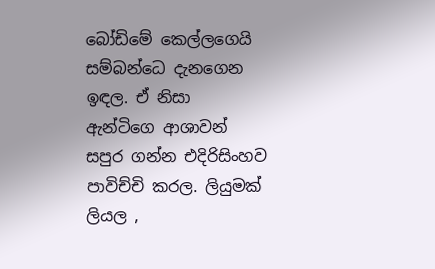බෝඩිමේ කෙල්ලගෙයි සම්බන්ධෙ දැනගෙන ඉඳල. ඒ නිසා ඇන්ටිගෙ ආශාවන් සපුර ගන්න එදිරිසිංහව පාවිච්චි කරල. ලියුමක් ලියල ,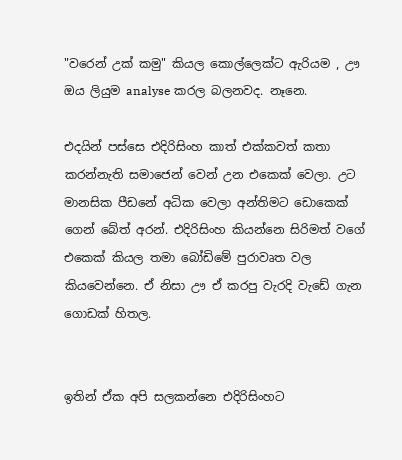"වරෙන් උක් කමු" කියල කොල්ලෙක්ට ඇරියම , ඌ ඔය ලියුම analyse කරල බලනවද. නෑනෙ.

එදයින් පස්සෙ එදිරිසිංහ කාත් එක්කවත් කතා කරන්නැති සමාජෙන් වෙන් උන එකෙක් වෙලා. උට මානසික පීඩනේ අධික වෙලා අන්තිමට ඩොකෙක් ගෙන් බේත් අරන්. එදිරිසිංහ කියන්නෙ සිරිමත් වගේ එකෙක් කියල තමා බෝඩිමේ පුරාවෘත වල කියවෙන්නෙ. ඒ නිසා ඌ ඒ කරපු වැරදි වැඩේ ගැන ගොඩක් හිතල.


ඉතින් ඒක අපි සලකන්නෙ එදිරිසිංහට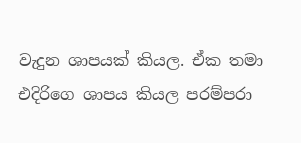වැදුන ශාපයක් කියල. ඒක තමා එදිරිගෙ ශාපය කියල පරම්පරා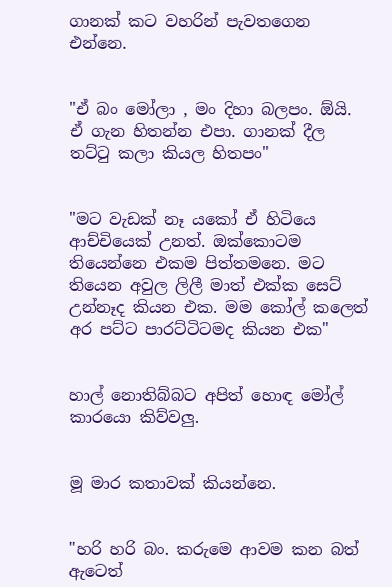ගානක් කට වහරින් පැවතගෙන එන්නෙ.


"ඒ බං මෝලා , මං දිහා බලපං. ඕයි. ඒ ගැන හිතන්න එපා. ගානක් දීල තට්ටු කලා කියල හිතපං"


"මට වැඩක් නෑ යකෝ ඒ හිටියෙ ආච්චියෙක් උනත්. ඔක්කොටම තියෙන්නෙ එකම පිත්තමනෙ. මට තියෙන අවුල ලිලී මාත් එක්ක සෙට් උන්නෑද කියන එක. මම කෝල් කලෙත් අර පට්ට පාරට්ටිටමද කියන එක"


හාල් නොතිබ්බට අපිත් හොඳ මෝල් කාරයො කිව්වලු.


මූ මාර කතාවක් කියන්නෙ.


"හරි හරි බං. කරුමෙ ආවම කන බත් ඇටෙත්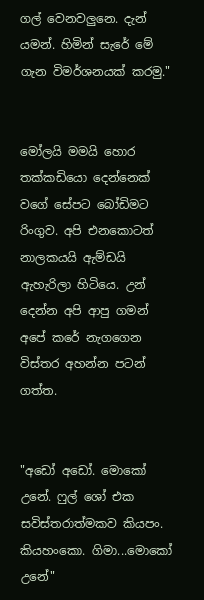ගල් වෙනවලුනෙ. දැන් යමන්. හිමින් සැරේ මේ ගැන විමර්ශනයක් කරමු."


මෝලයි මමයි හොර තක්කඩියො දෙන්නෙක් වගේ සේපට බෝඩිමට රිංගුව. අපි එනකොටත් නාලකයයි ඇම්ඩයි ඇහැරිලා හිටියෙ. උන් දෙන්න අපි ආපු ගමන් අපේ කරේ නැගගෙන විස්තර අහන්න පටන් ගත්ත.


"අඩෝ අඩෝ. මොකෝ උනේ. ෆුල් ශෝ එක සවිස්තරාත්මකව කියපං. කියහංකො. ගිමා...මොකෝ උනේ"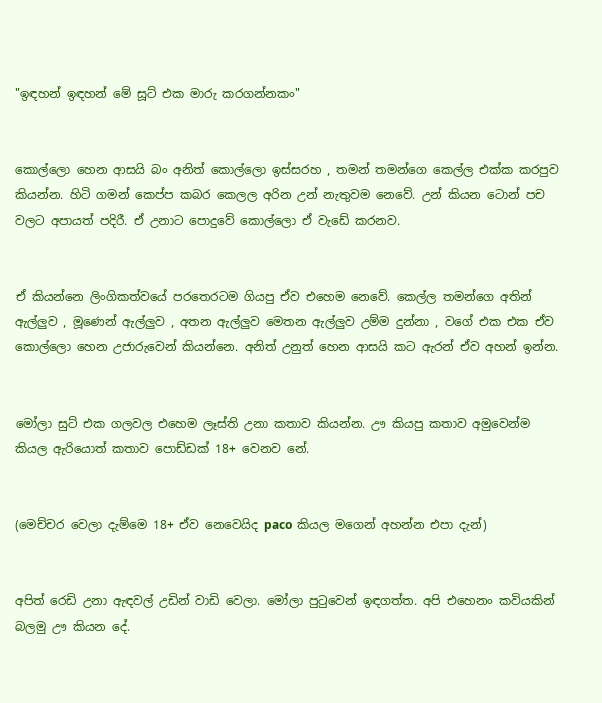"ඉඳහන් ඉඳහන් මේ සූට් එක මාරු කරගන්නකං"


කොල්ලො හෙන ආසයි බං අනිත් කොල්ලො ඉස්සරහ , තමන් තමන්ගෙ කෙල්ල එක්ක කරපුව කියන්න. හිටි ගමන් කෙප්ප කබර කෙලල අරින උන් නැතුවම නෙවේ. උන් කියන ටොන් පච වලට අපායත් පදිරී. ඒ උනාට පොදුවේ කොල්ලො ඒ වැඩේ කරනව.


ඒ කියන්නෙ ලිංගිකත්වයේ පරතෙරටම ගියපු ඒව එහෙම නෙවේ. කෙල්ල තමන්ගෙ අතින් ඇල්ලුව , මූණෙන් ඇල්ලුව , අතන ඇල්ලුව මෙතන ඇල්ලුව උම්ම දුන්නා , වගේ එක එක ඒව කොල්ලො හෙන උජාරුවෙන් කියන්නෙ. අනිත් උනුත් හෙන ආසයි කට ඇරන් ඒව අහන් ඉන්න.


මෝලා සුට් එක ගලවල එහෙම ලෑස්ති උනා කතාව කියන්න. ඌ කියපු කතාව අමුවෙන්ම කියල ඇරියොත් කතාව පොඩ්ඩක් 18+ වෙනව නේ.


(මෙච්චර වෙලා දැම්මෙ 18+ ඒව නෙවෙයිද paco කියල මගෙන් අහන්න එපා දැන්)


අපිත් රෙඩි උනා ඇඳවල් උඩින් වාඩි වෙලා. මෝලා පුටුවෙන් ඉඳගත්ත. අපි එහෙනං කවියකින් බලමු ඌ කියන දේ.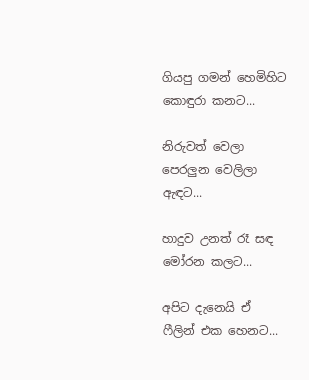ගියපු ගමන් හෙමිහිට කොඳුරා කනට...

නිරුවත් වෙලා පෙරලුන වෙලිලා ඇඳට...

හාදුව උනත් රෑ සඳ මෝරන කලට...

අපිට දැනෙයි ඒ ෆීලින් එක හෙනට...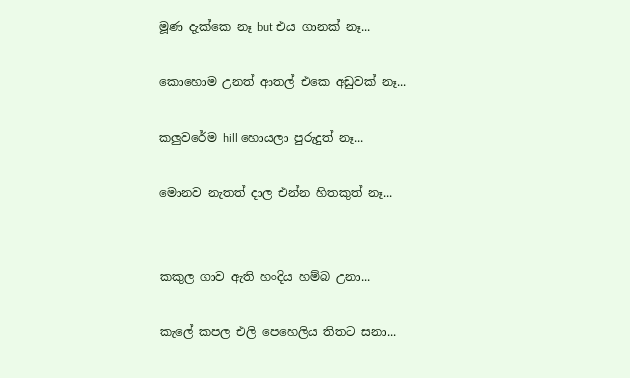මූණ දැක්කෙ නෑ but එය ගානක් නෑ...

කොහොම උනත් ආතල් එකෙ අඩුවක් නෑ...

කලුවරේම hill හොයලා පුරුදුත් නෑ...

මොනව නැතත් දාල එන්න හිතකුත් නෑ...


කකුල ගාව ඇති හංදිය හම්බ උනා...

කැලේ කපල එලි පෙහෙලිය තිතට සනා...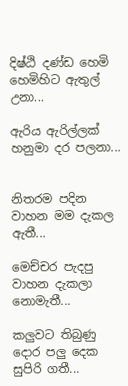දිෂ්ඨි දණ්ඩ හෙමි හෙමිහිට ඇතුල් උනා...

ඇරිය ඇරිල්ලක් හනුමා දර පලනා...


නිතරම පදින වාහන මම දැකල ඇතී...

මෙච්චර පැදපු වාහන දැකලා නොමැතී...

කලුවට තිබුණු දොර පලු දෙක සුපිරි ගතී...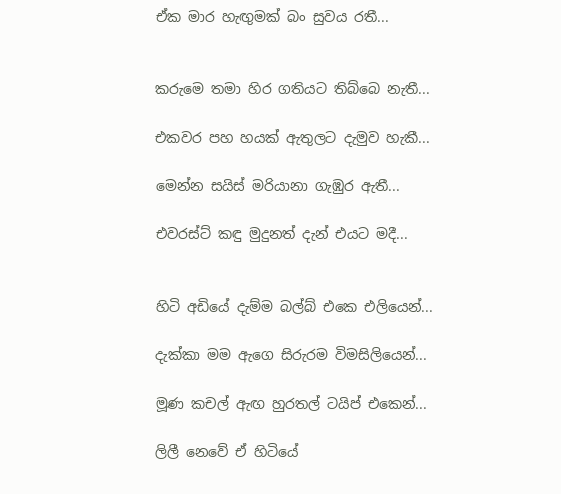ඒක මාර හැඟුමක් බං සුවය රතී...


කරුමෙ තමා හිර ගතියට තිබ්බෙ නැතී...

එකවර පහ හයක් ඇතුලට දැමුව හැකී...

මෙන්න සයිස් මරියානා ගැඹුර ඇතී...

එවරස්ට් කඳු මුදුනත් දැන් එයට මදී...


හිටි අඩියේ දැම්ම බල්බ් එකෙ එලියෙන්...

දැක්කා මම ඇගෙ සිරුරම විමසිලියෙන්...

මූණ කචල් ඇඟ හුරතල් ටයිප් එකෙන්...

ලිලී නෙවේ ඒ හිටියේ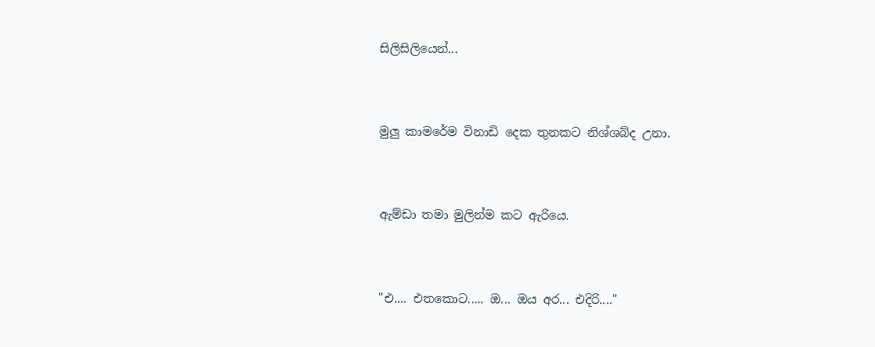සිලිසිලියෙන්...


මුලු කාමරේම විනාඩි දෙක තුනකට නිශ්ශබ්ද උනා.


ඇම්ඩා තමා මුලින්ම කට ඇරියෙ.


"එ.... එතකොට..... ඔ... ඔය අර... එදිරි...."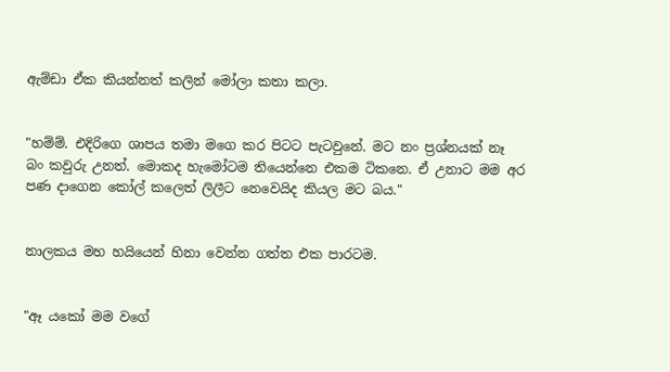ඇම්ඩා ඒක කියන්නත් කලින් මෝලා කතා කලා.


"හම්ම්. එදිරිගෙ ශාපය තමා මගෙ කර පිටට පැටවුනේ. මට නං ප්‍රශ්නයක් නෑ බං කවුරු උනත්. මොකද හැමෝටම තියෙන්නෙ එකම ටිකනෙ. ඒ උනාට මම අර පණ දාගෙන කෝල් කලෙත් ලිලීට නෙවෙයිද කියල මට බය."


නාලකය මහ හයියෙන් හිනා වෙන්න ගත්ත එක පාරටම.


"ඈ යකෝ මම වගේ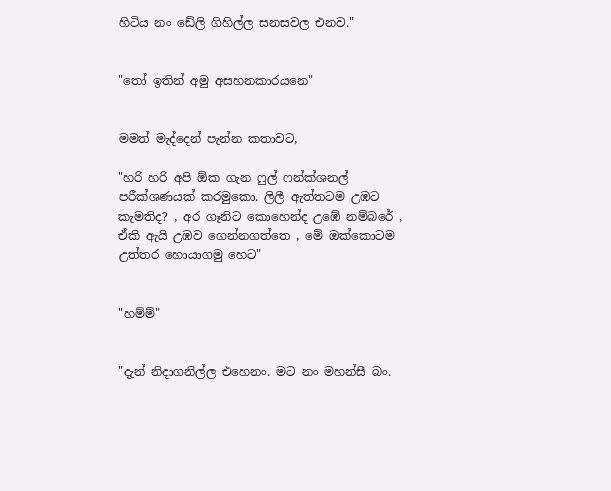හිටිය නං ඩේලි ගිහිල්ල සනසවල එනව."


"තෝ ඉතින් අමු අසහනකාරයනෙ"


මමත් මැද්දෙන් පැන්න කතාවට,

"හරි හරි අපි ඕක ගැන ෆුල් ෆන්ක්ශනල් පරීක්ශණයක් කරමුකො. ලිලී ඇත්තටම උඹට කැමතිද? , අර ගෑනිට කොහෙන්ද උඹේ නම්බරේ , ඒකි ඇයි උඹව ගෙන්නගත්තෙ , මේ ඔක්කොටම උත්තර හොයාගමු හෙට"


"හම්ම්"


"දැන් නිදාගනිල්ල එහෙනං. මට නං මහන්සී බං.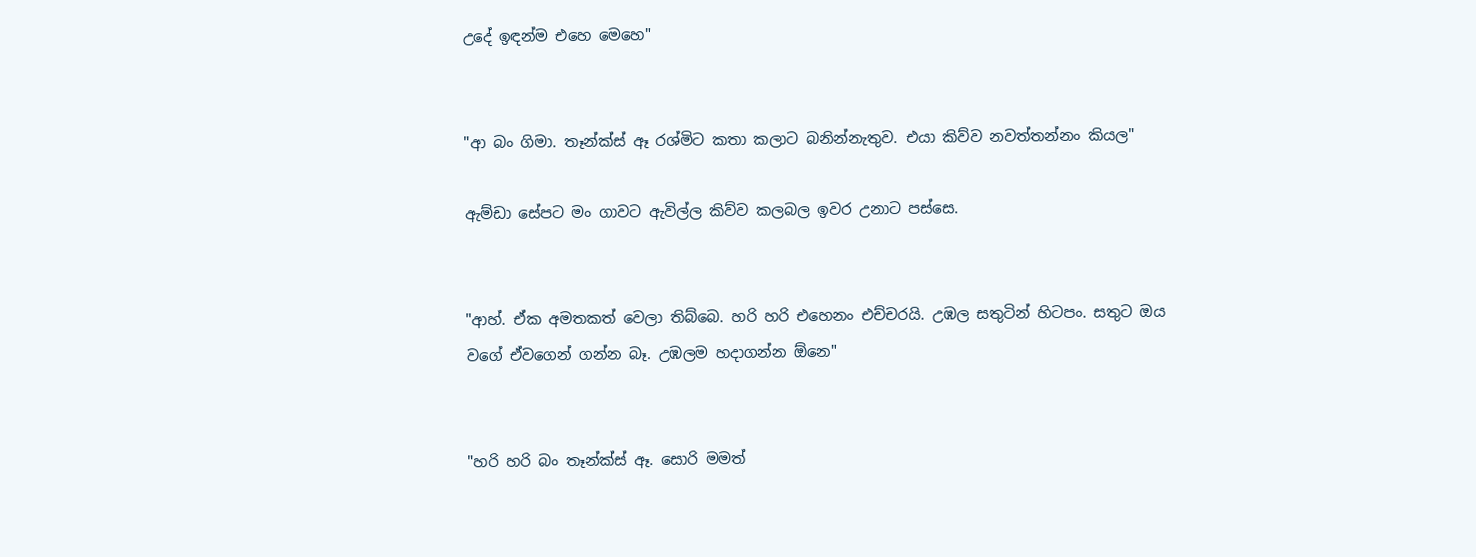උදේ ඉඳන්ම එහෙ මෙහෙ"


"ආ බං ගිමා. තෑන්ක්ස් ඈ රශ්මිට කතා කලාට බනින්නැතුව. එයා කිව්ව නවත්තන්නං කියල"

ඇම්ඩා සේපට මං ගාවට ඇවිල්ල කිව්ව කලබල ඉවර උනාට පස්සෙ.


"ආහ්. ඒක අමතකත් වෙලා තිබ්බෙ. හරි හරි එහෙනං එච්චරයි. උඹල සතුටින් හිටපං. සතුට ඔය වගේ ඒවගෙන් ගන්න බෑ. උඹලම හදාගන්න ඕනෙ"


"හරි හරි බං තෑන්ක්ස් ඈ. සොරි මමත්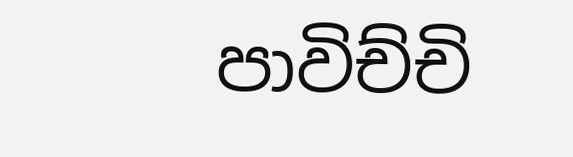පාවිච්චි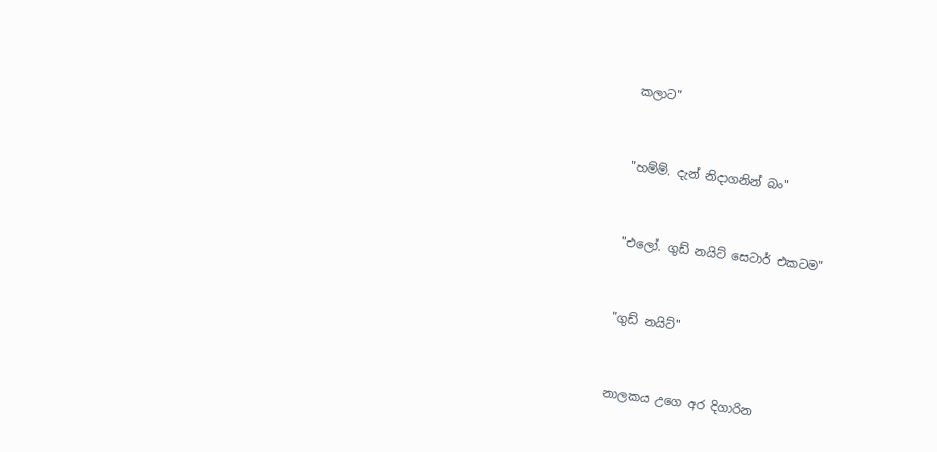කලාට"


"හම්ම්. දැන් නිදාගනින් බං"


"එලෝ. ගුඩ් නයිට් සෙටාර් එකටම"


"ගුඩ් නයිට්"


නාලකය උගෙ අර දිගාරින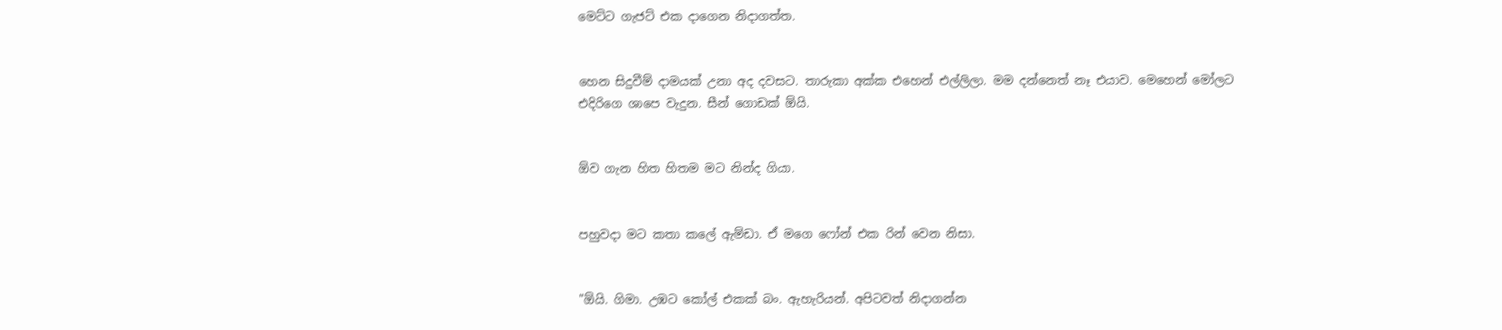මෙට්ට ගැජට් එක දාගෙන නිදාගත්ත.


හෙන සිදුවීම් දාමයක් උනා අද දවසට. තාරුකා අක්ක එහෙන් එල්ලිලා. මම දන්නෙත් නෑ එයාව. මෙහෙන් මෝලට එදිරිගෙ ශාපෙ වැදුන. සීන් ගොඩක් ඕයි.


ඕව ගැන හිත හිතම මට නින්ද ගියා.


පහුවදා මට කතා කලේ ඇම්ඩා. ඒ මගෙ ෆෝන් එක රින් වෙන නිසා.


"ඕයි. ගිමා. උඹට කෝල් එකක් බං. ඇහැරියන්. අපිටවත් නිදාගන්න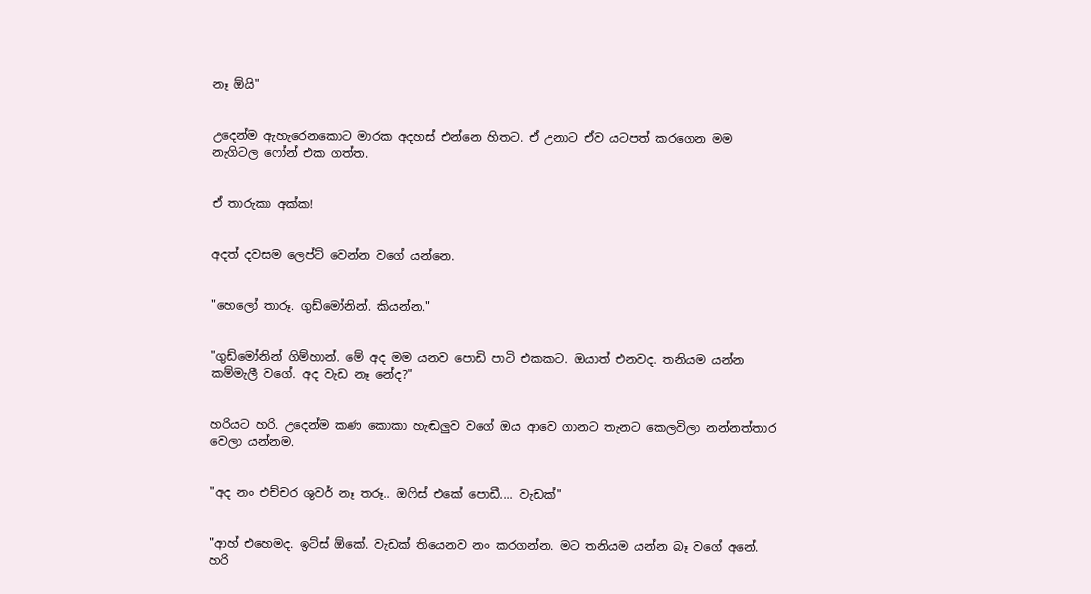නෑ ඕයි"


උදෙන්ම ඇහැරෙනකොට මාරක අදහස් එන්නෙ හිතට. ඒ උනාට ඒව යටපත් කරගෙන මම නැගිටල ෆෝන් එක ගත්ත.


ඒ තාරුකා අක්ක!


අදත් දවසම ලෙප්ට් වෙන්න වගේ යන්නෙ.


"හෙලෝ තාරූ. ගුඩ්මෝනින්. කියන්න."


"ගුඩ්මෝනින් ගිම්හාන්. මේ අද මම යනව පොඩි පාටි එකකට. ඔයාත් එනවද. තනියම යන්න කම්මැලී වගේ. අද වැඩ නෑ නේද?"


හරියට හරි. උදෙන්ම කණ කොකා හැඬලුව වගේ ඔය ආවෙ ගානට තැනට කෙලවිලා නන්නත්තාර වෙලා යන්නම.


"අද නං එච්චර ශුවර් නෑ තරූ.. ඔෆිස් එකේ පොඩී.... වැඩක්"


"ආහ් එහෙමද. ඉට්ස් ඕකේ. වැඩක් තියෙනව නං කරගන්න. මට තනියම යන්න බෑ වගේ අනේ. හරි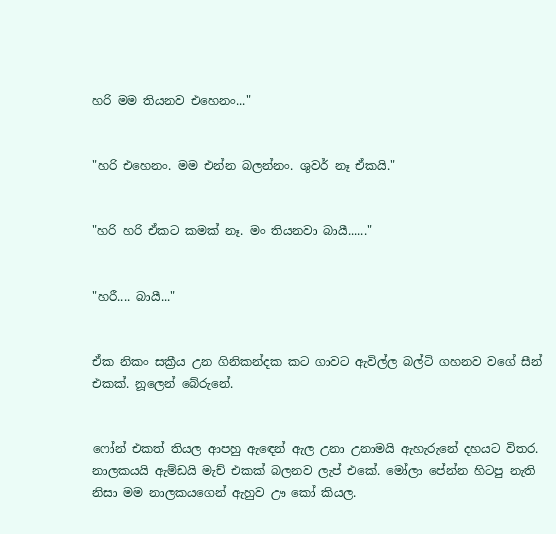හරි මම තියනව එහෙනං..."


"හරි එහෙනං. මම එන්න බලන්නං. ශුවර් නෑ ඒකයි."


"හරි හරි ඒකට කමක් නෑ. මං තියනවා බායී......"


"හරී.... බායී..."


ඒක නිකං සක්‍රීය උන ගිනිකන්දක කට ගාවට ඇවිල්ල බල්ටි ගහනව වගේ සීන් එකක්. නූලෙන් බේරුනේ.


ෆෝන් එකත් තියල ආපහු ඇඳෙන් ඇල උනා උනාමයි ඇහැරුනේ දහයට විතර. නාලකයයි ඇම්ඩයි මැච් එකක් බලනව ලැප් එකේ. මෝලා පේන්න හිටපු නැති නිසා මම නාලකයගෙන් ඇහුව ඌ කෝ කියල.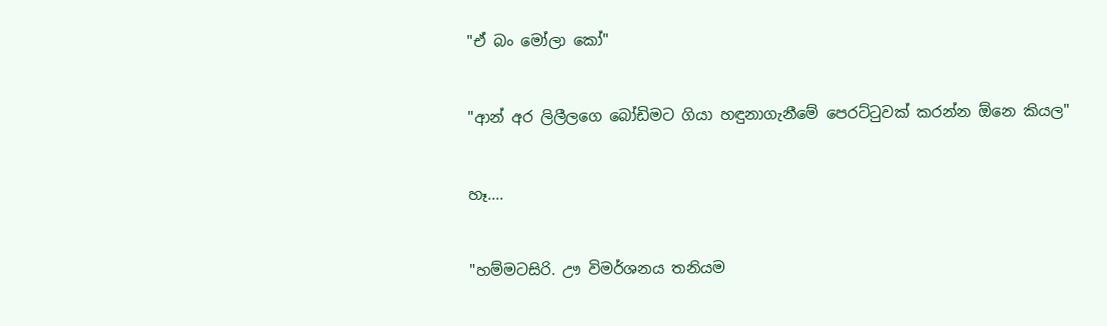"ඒ බං මෝලා කෝ"


"ආන් අර ලිලීලගෙ බෝඩිමට ගියා හඳුනාගැනීමේ පෙරට්ටුවක් කරන්න ඕනෙ කියල"


හෑ....


"හම්මටසිරි. ඌ විමර්ශනය තනියම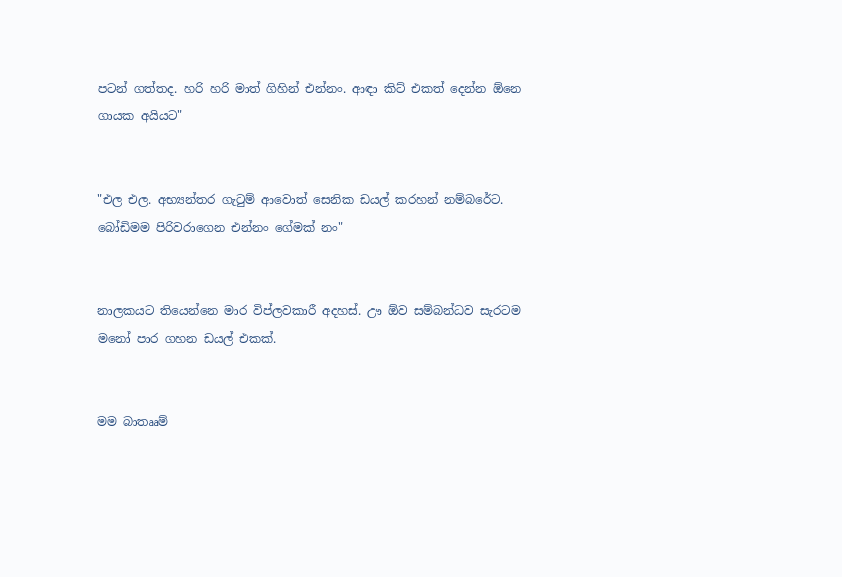පටන් ගත්තද. හරි හරි මාත් ගිහින් එන්නං. ආඳා කිට් එකත් දෙන්න ඕනෙ ගායක අයියට"


"එල එල. අභ්‍යන්තර ගැටුම් ආවොත් සෙනික ඩයල් කරහන් නම්බරේට. බෝඩිමම පිරිවරාගෙන එන්නං ගේමක් නං"


නාලකයට තියෙන්නෙ මාර විප්ලවකාරී අදහස්. ඌ ඕව සම්බන්ධව සැරටම මනෝ පාර ගහන ඩයල් එකක්.


මම බාතෲම්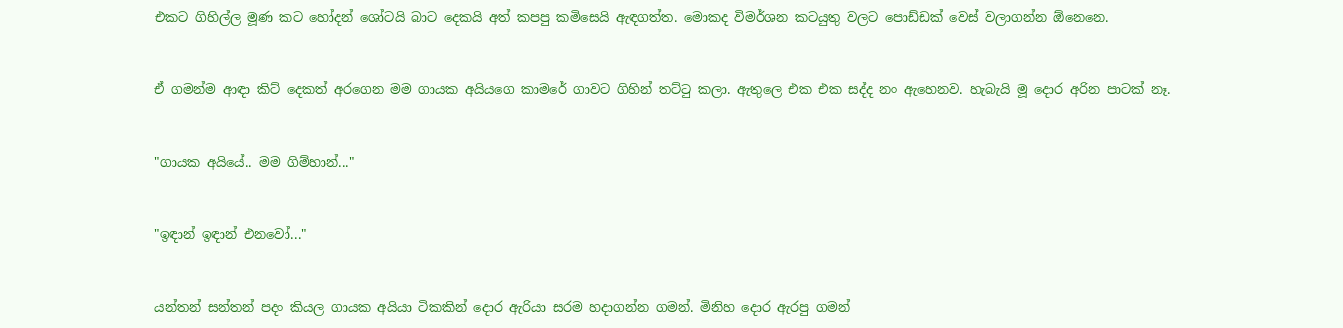එකට ගිහිල්ල මූණ කට හෝදන් ශෝටයි බාට දෙකයි අත් කපපු කමිසෙයි ඇඳගත්ත. මොකද විමර්ශන කටයුතු වලට පොඩ්ඩක් වෙස් වලාගන්න ඕනෙනෙ.


ඒ ගමන්ම ආඳා කිට් දෙකත් අරගෙන මම ගායක අයියගෙ කාමරේ ගාවට ගිහින් තට්ටු කලා. ඇතුලෙ එක එක සද්ද නං ඇහෙනව. හැබැයි මූ දොර අරින පාටක් නෑ.


"ගායක අයියේ.. මම ගිම්හාන්..."


"ඉඳාන් ඉඳාන් එනවෝ..."


යන්තන් සන්තන් පදං කියල ගායක අයියා ටිකකින් දොර ඇරියා සරම හදාගන්න ගමන්. මිනිහ දොර ඇරපු ගමන්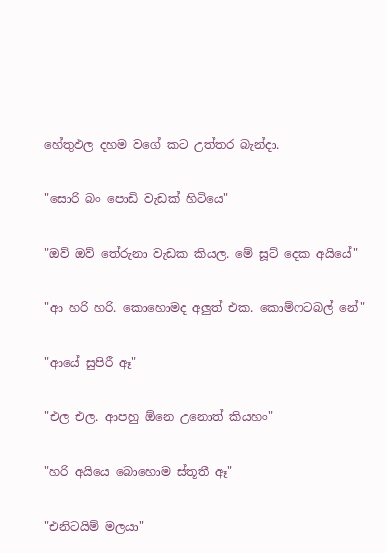හේතුඵල දහම වගේ කට උත්තර බැන්දා.


"සොරි බං පොඩි වැඩක් හිටියෙ"


"ඔව් ඔව් තේරුනා වැඩක කියල. මේ සූට් දෙක අයියේ"


"ආ හරි හරි. කොහොමද අලුත් එක. කොම්ෆටබල් නේ"


"ආයේ සුපිරී ඈ"


"එල එල. ආපහු ඕනෙ උනොත් කියහං"


"හරි අයියෙ බොහොම ස්තූතී ඈ"


"එනිටයිම් මලයා"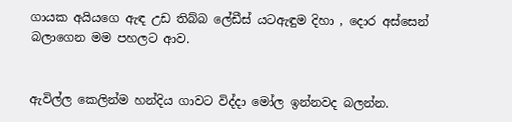ගායක අයියගෙ ඇඳ උඩ තිබ්බ ලේඩීස් යටඇඳුම දිහා , දොර අස්සෙන් බලාගෙන මම පහලට ආව.


ඇවිල්ල කෙලින්ම හන්දිය ගාවට විද්දා මෝල ඉන්නවද බලන්න.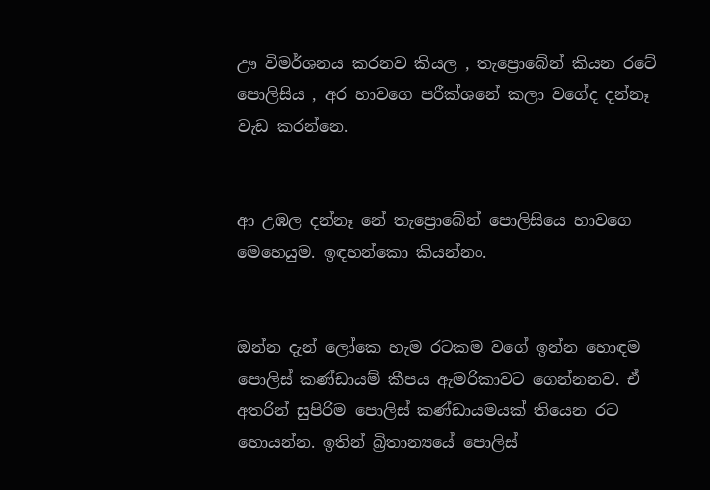ඌ විමර්ශනය කරනව කියල , තැප්‍රොබේන් කියන රටේ පොලිසිය , අර හාවගෙ පරීක්ශනේ කලා වගේද දන්නෑ වැඩ කරන්නෙ.


ආ උඹල දන්නෑ නේ තැප්‍රොබේන් පොලිසියෙ හාවගෙ මෙහෙයුම. ඉඳහන්කො කියන්නං.


ඔන්න දැන් ලෝකෙ හැම රටකම වගේ ඉන්න හොඳම පොලිස් කණ්ඩායම් කීපය ඇමරිකාවට ගෙන්නනව. ඒ අතරින් සුපිරිම පොලිස් කණ්ඩායමයක් තියෙන රට හොයන්න. ඉතින් බ්‍රිතාන්‍යයේ පොලිස්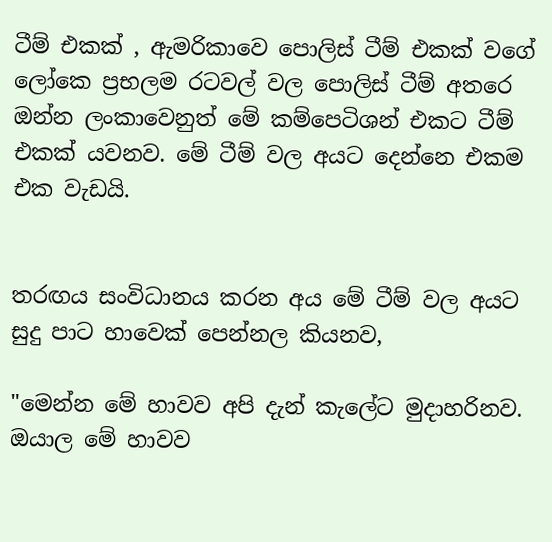ටීම් එකක් , ඇමරිකාවෙ පොලිස් ටීම් එකක් වගේ ලෝකෙ ප්‍රභලම රටවල් වල පොලිස් ටීම් අතරෙ ඔන්න ලංකාවෙනුත් මේ කම්පෙටිශන් එකට ටීම් එකක් යවනව. මේ ටීම් වල අයට දෙන්නෙ එකම එක වැඩයි.


තරඟය සංවිධානය කරන අය මේ ටීම් වල අයට සුදු පාට හාවෙක් පෙන්නල කියනව,

"මෙන්න මේ හාවව අපි දැන් කැලේට මුදාහරිනව. ඔයාල මේ හාවව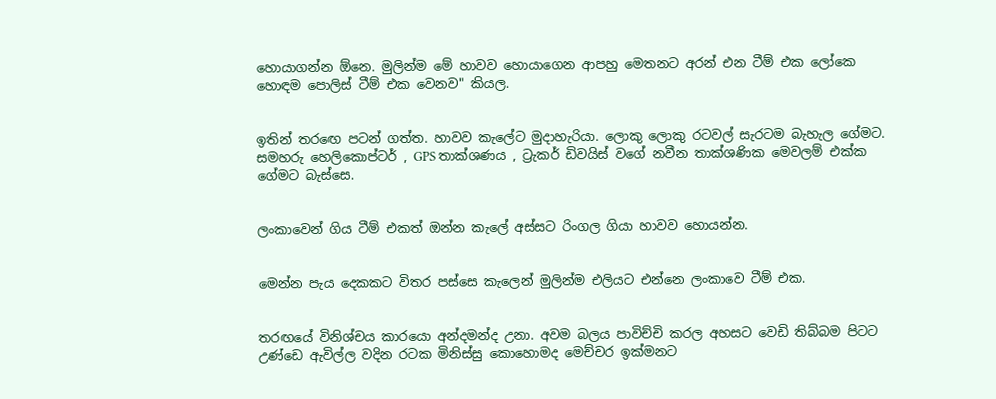හොයාගන්න ඕනෙ. මුලින්ම මේ හාවව හොයාගෙන ආපහු මෙතනට අරන් එන ටීම් එක ලෝකෙ හොඳම පොලිස් ටීම් එක වෙනව" කියල.


ඉතින් තරඟෙ පටන් ගත්ත. හාවව කැලේට මුදාහැරියා. ලොකු ලොකු රටවල් සැරටම බැහැල ගේමට. සමහරු හෙලිකොප්ටර් , GPS තාක්ශණය , ට්‍රැකර් ඩිවයිස් වගේ නවීන තාක්ශණික මෙවලම් එක්ක ගේමට බැස්සෙ.


ලංකාවෙන් ගිය ටීම් එකත් ඔන්න කැලේ අස්සට රිංගල ගියා හාවව හොයන්න.


මෙන්න පැය දෙකකට විතර පස්සෙ කැලෙන් මුලින්ම එලියට එන්නෙ ලංකාවෙ ටීම් එක.


තරඟයේ විනිශ්චය කාරයො අන්දමන්ද උනා. අවම බලය පාවිච්චි කරල අහසට වෙඩි තිබ්බම පිටට උණ්ඩෙ ඇවිල්ල වදින රටක මිනිස්සු කොහොමද මෙච්චර ඉක්මනට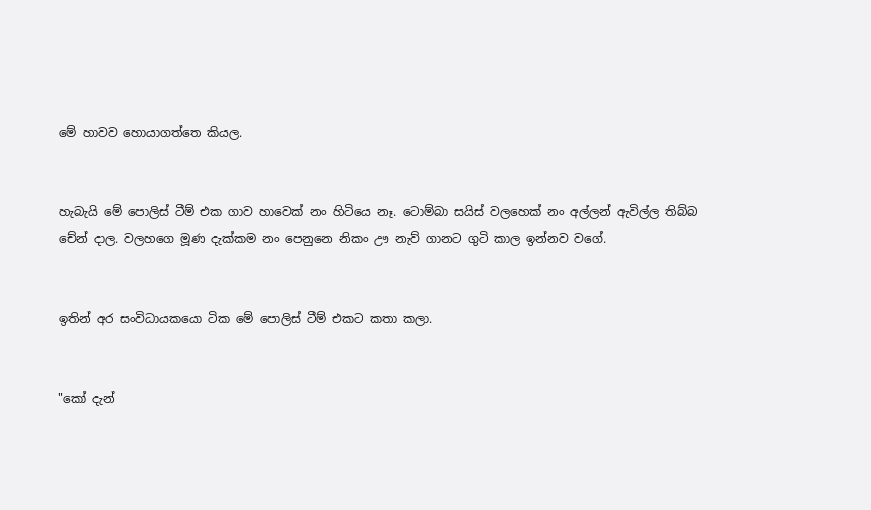මේ හාවව හොයාගත්තෙ කියල.


හැබැයි මේ පොලිස් ටීම් එක ගාව හාවෙක් නං හිටියෙ නෑ. ටොම්බා සයිස් වලහෙක් නං අල්ලන් ඇවිල්ල තිබ්බ චේන් දාල. වලහගෙ මූණ දැක්කම නං පෙනුනෙ නිකං ඌ නැව් ගානට ගුටි කාල ඉන්නව වගේ.


ඉතින් අර සංවිධායකයො ටික මේ පොලිස් ටීම් එකට කතා කලා.


"කෝ දැන්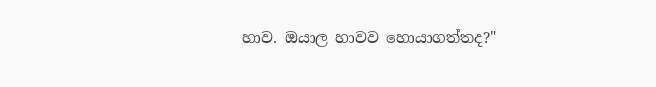හාව. ඔයාල හාවව හොයාගත්තද?"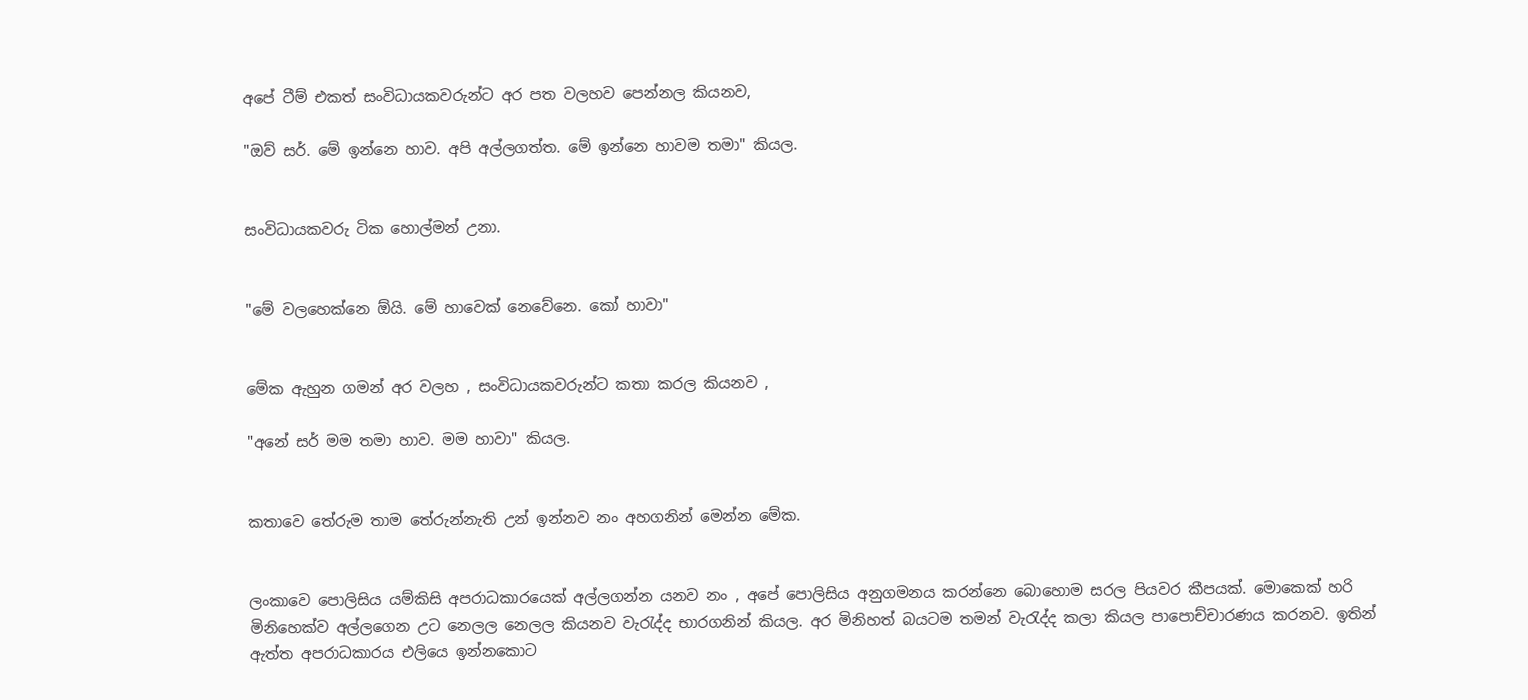අපේ ටීම් එකත් සංවිධායකවරුන්ට අර පත වලහව පෙන්නල කියනව,

"ඔව් සර්. මේ ඉන්නෙ හාව. අපි අල්ලගත්ත. මේ ඉන්නෙ හාවම තමා" කියල.


සංවිධායකවරු ටික හොල්මන් උනා.


"මේ වලහෙක්නෙ ඕයි. මේ හාවෙක් නෙවේනෙ. කෝ හාවා"


මේක ඇහුන ගමන් අර වලහ , සංවිධායකවරුන්ට කතා කරල කියනව ,

"අනේ සර් මම තමා හාව. මම හාවා" කියල.


කතාවෙ තේරුම තාම තේරුන්නැති උන් ඉන්නව නං අහගනින් මෙන්න මේක.


ලංකාවෙ පොලිසිය යම්කිසි අපරාධකාරයෙක් අල්ලගන්න යනව නං , අපේ පොලිසිය අනුගමනය කරන්නෙ බොහොම සරල පියවර කීපයක්. මොකෙක් හරි මිනිහෙක්ව අල්ලගෙන උට නෙලල නෙලල කියනව වැරැද්ද භාරගනින් කියල. අර මිනිහත් බයටම තමන් වැරැද්ද කලා කියල පාපොච්චාරණය කරනව. ඉතින් ඇත්ත අපරාධකාරය එලියෙ ඉන්නකොට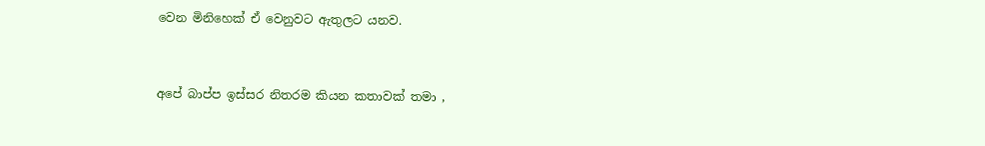වෙන මිනිහෙක් ඒ වෙනුවට ඇතුලට යනව.


අපේ බාප්ප ඉස්සර නිතරම කියන කතාවක් තමා ,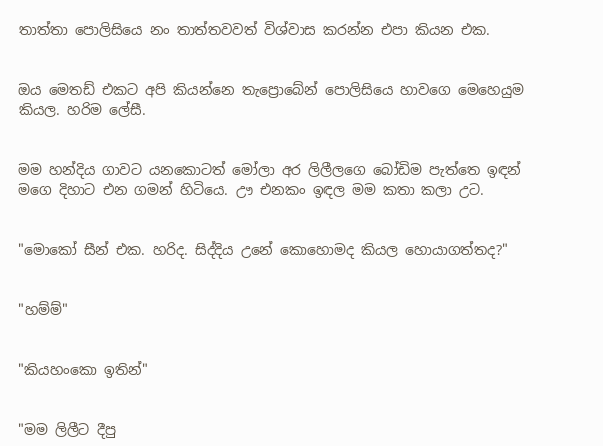තාත්තා පොලිසියෙ නං තාත්තවවත් විශ්වාස කරන්න එපා කියන එක.


ඔය මෙතඩ් එකට අපි කියන්නෙ තැප්‍රොබේන් පොලිසියෙ හාවගෙ මෙහෙයුම කියල. හරිම ලේසී.


මම හන්දිය ගාවට යනකොටත් මෝලා අර ලිලීලගෙ බෝඩිම පැත්තෙ ඉඳන් මගෙ දිහාට එන ගමන් හිටියෙ. ඌ එනකං ඉඳල මම කතා කලා උට.


"මොකෝ සීන් එක. හරිද. සිද්දිය උනේ කොහොමද කියල හොයාගත්තද?"


"හම්ම්"


"කියහංකො ඉතින්"


"මම ලිලීට දීපු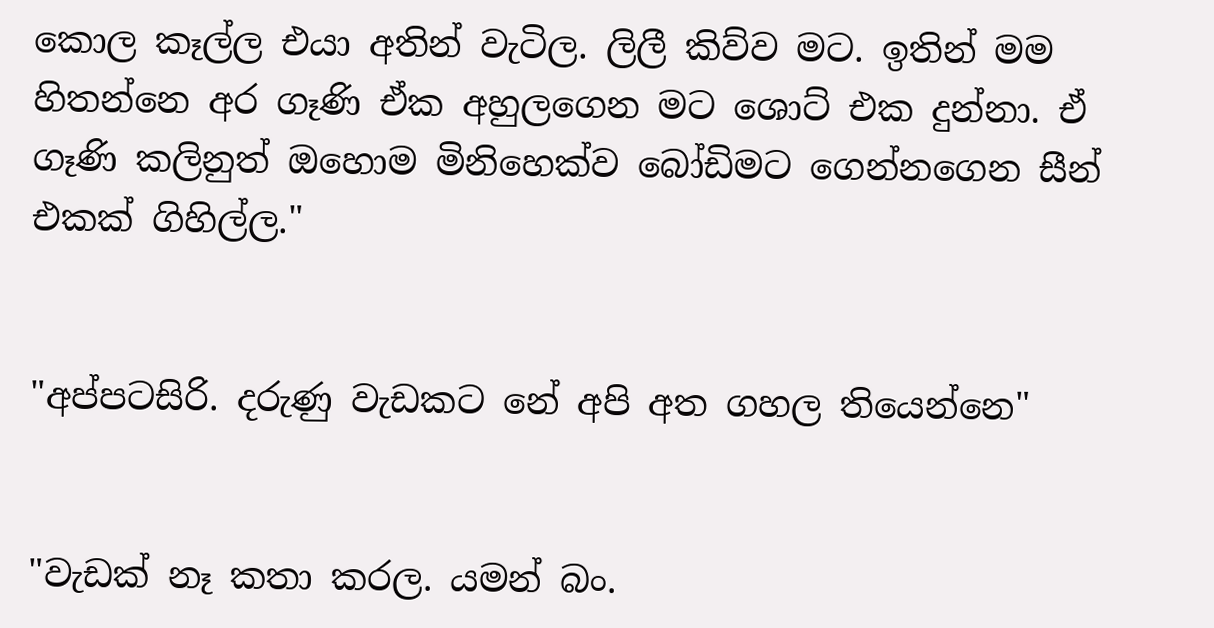කොල කෑල්ල එයා අතින් වැටිල. ලිලී කිව්ව මට. ඉතින් මම හිතන්නෙ අර ගෑණි ඒක අහුලගෙන මට ශොට් එක දුන්නා. ඒ ගෑණි කලිනුත් ඔහොම මිනිහෙක්ව බෝඩිමට ගෙන්නගෙන සීන් එකක් ගිහිල්ල."


"අප්පටසිරි. දරුණු වැඩකට නේ අපි අත ගහල තියෙන්නෙ"


"වැඩක් නෑ කතා කරල. යමන් බං.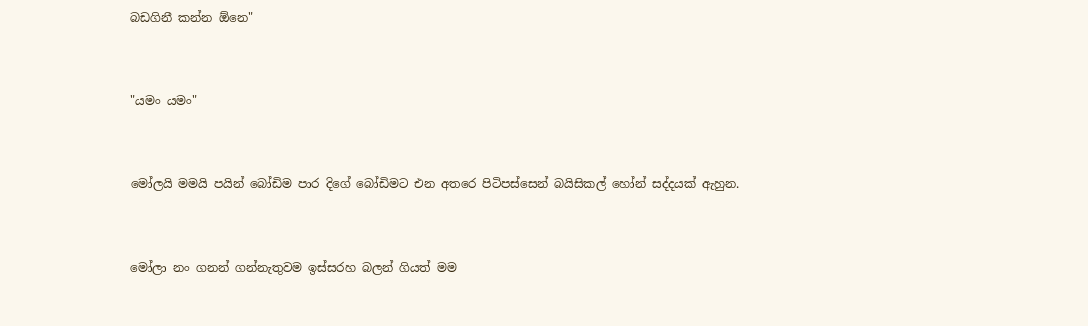බඩගිනී කන්න ඕනෙ"


"යමං යමං"


මෝලයි මමයි පයින් බෝඩිම පාර දිගේ බෝඩිමට එන අතරෙ පිටිපස්සෙන් බයිසිකල් හෝන් සද්දයක් ඇහුන.


මෝලා නං ගනන් ගන්නැතුවම ඉස්සරහ බලන් ගියත් මම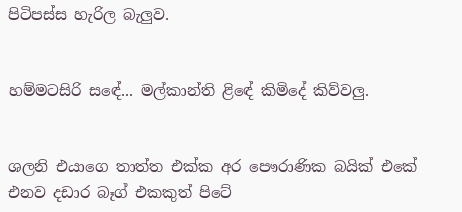පිටිපස්ස හැරිල බැලුව.


හම්මටසිරි සඳේ... මල්කාන්ති ළිඳේ කිමිදේ කිව්වලු.


ශලනි එයාගෙ තාත්ත එක්ක අර පෞරාණික බයික් එකේ එනව දඩාර බෑග් එකකුත් පිටේ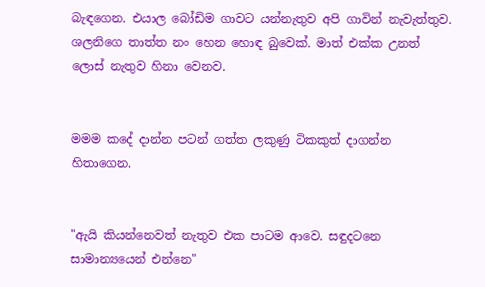බැඳගෙන. එයාල බෝඩිම ගාවට යන්නැතුව අපි ගාවින් නැවැත්තුව. ශලනිගෙ තාත්ත නං හෙන හොඳ බුවෙක්. මාත් එක්ක උනත් ලොස් නැතුව හිනා වෙනව.


මමම කදේ දාන්න පටන් ගත්ත ලකුණු ටිකකුත් දාගන්න හිතාගෙන.


"ඇයි කියන්නෙවත් නැතුව එක පාටම ආවෙ. සඳුදටනෙ සාමාන්‍යයෙන් එන්නෙ"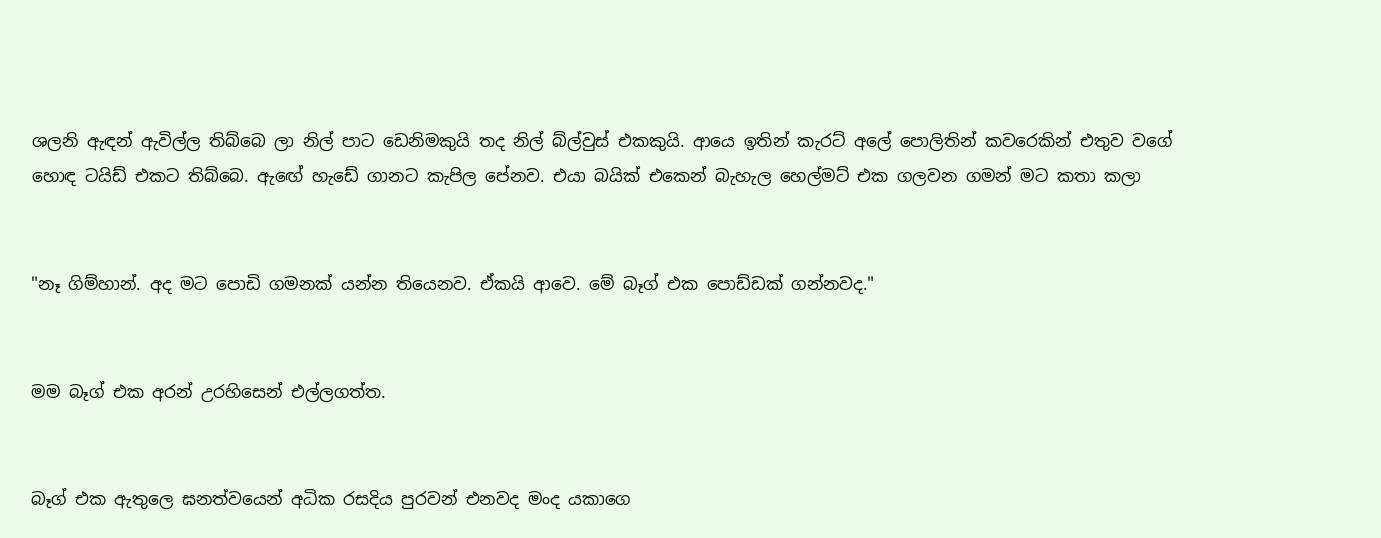ශලනි ඇඳන් ඇවිල්ල තිබ්බෙ ලා නිල් පාට ඩෙනිමකුයි තද නිල් බ්ල්වුස් එකකුයි. ආයෙ ඉතින් කැරට් අලේ පොලිතින් කවරෙකින් එතුව වගේ හොඳ ටයිඩ් එකට තිබ්බෙ. ඇඟේ හැඩේ ගානට කැපිල පේනව. එයා බයික් එකෙන් බැහැල හෙල්මට් එක ගලවන ගමන් මට කතා කලා


"නෑ ගිම්හාන්. අද මට පොඩි ගමනක් යන්න තියෙනව. ඒකයි ආවෙ. මේ බෑග් එක පොඩ්ඩක් ගන්නවද."


මම බෑග් එක අරන් උරහිසෙන් එල්ලගත්ත.


බෑග් එක ඇතුලෙ ඝනත්වයෙන් අධික රසදිය පුරවන් එනවද මංද යකාගෙ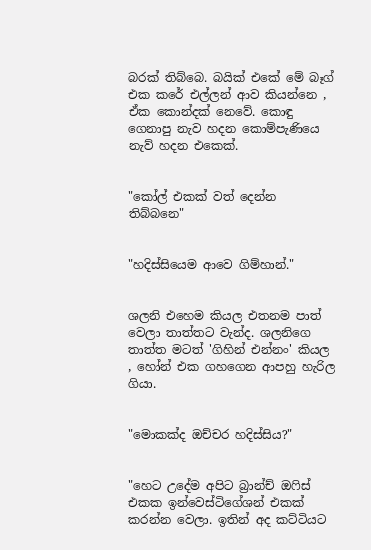බරක් තිබ්බෙ. බයික් එකේ මේ බෑග් එක කරේ එල්ලන් ආව කියන්නෙ , ඒක කොන්දක් නෙවේ. කොඳු ගෙනාපු නැව හදන කොම්පැණියෙ නැව් හදන එකෙක්.


"කෝල් එකක් වත් දෙන්න තිබ්බනෙ"


"හදිස්සියෙම ආවෙ ගිම්හාන්."


ශලනි එහෙම කියල එතනම පාත් වෙලා තාත්තට වැන්ද. ශලනිගෙ තාත්ත මටත් 'ගිහින් එන්නං' කියල , හෝන් එක ගහගෙන ආපහු හැරිල ගියා.


"මොකක්ද ඔච්චර හදිස්සිය?"


"හෙට උදේම අපිට බ්‍රාන්ච් ඔෆිස් එකක ඉන්වෙස්ටිගේශන් එකක් කරන්න වෙලා. ඉතින් අද කට්ටියට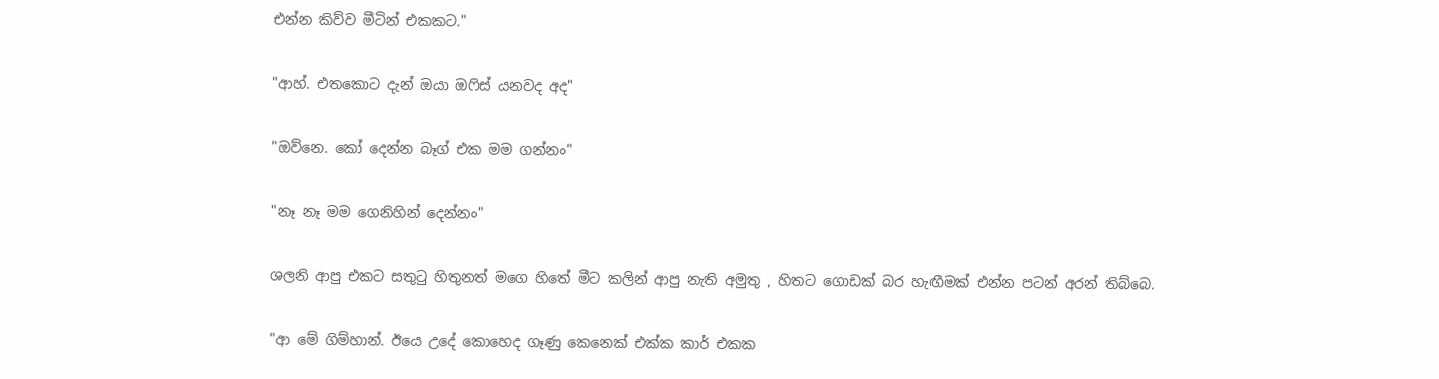එන්න කිව්ව මීටින් එකකට."


"ආහ්. එතකොට දැන් ඔයා ඔෆිස් යනවද අද"


"ඔව්නෙ. කෝ දෙන්න බෑග් එක මම ගන්නං"


"නෑ නෑ මම ගෙනිහින් දෙන්නං"


ශලනි ආපු එකට සතුටු හිතුනත් මගෙ හිතේ මීට කලින් ආපු නැති අමුතු , හිතට ගොඩක් බර හැඟීමක් එන්න පටන් අරන් තිබ්බෙ.


"ආ මේ ගිම්හාන්. ඊයෙ උදේ කොහෙද ගෑණු කෙනෙක් එක්ක කාර් එකක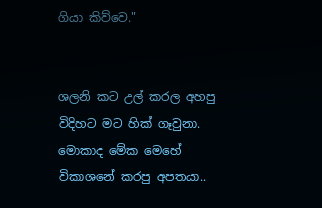ගියා කිව්වෙ."


ශලනි කට උල් කරල අහපු විදිහට මට හික් ගෑවුනා. මොකාද මේක මෙහේ විකාශනේ කරපු අපතයා..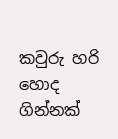කවුරු හරි හොද ගින්නක්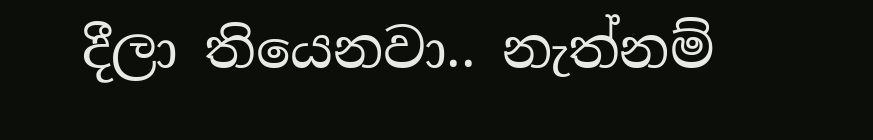දීලා තියෙනවා.. නැත්නම්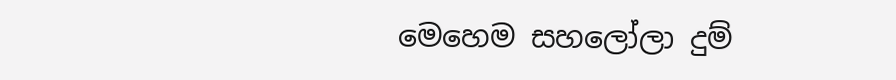මෙහෙම සහලෝලා දුම්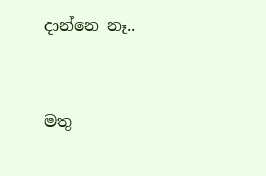දාන්නෙ නෑ..


මතු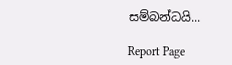සම්බන්ධයි...

Report Page